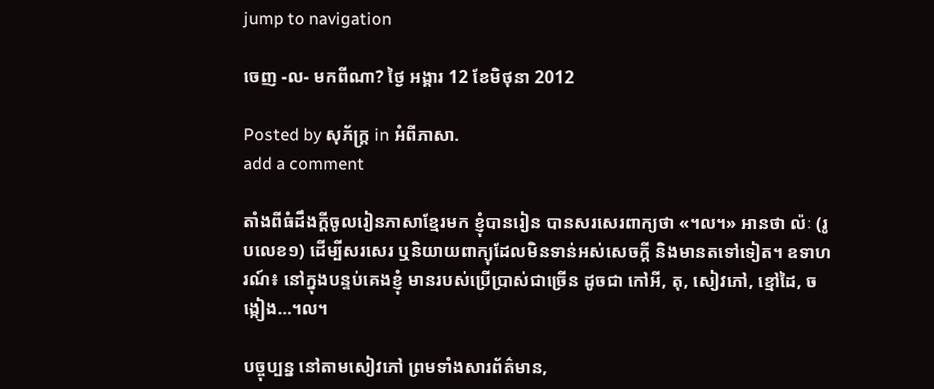jump to navigation

ចេញ -ល- មកពីណា? ថ្ងៃ អង្គារ 12 ខែមិថុនា 2012

Posted by សុភ័ក្ត្រ in អំពីភាសា.
add a comment

តាំងពីធំដឹងក្ដីចូលរៀនភាសាខ្មែរមក ខ្ញុំបានរៀន បានសរសេរពាក្យថា «។ល។» អានថា ល៉ៈ (រូបលេខ១) ដើម្បីសរសេរ ឬនិយាយពាក្យុដែលមិនទាន់អស់សេចក្ដី និងមានតទៅទៀត។ ឧទាហរណ៍៖ នៅក្នុងបន្ទប់គេងខ្ញុំ មានរបស់ប្រើប្រាស់ជាច្រើន ដូចជា កៅអី, តុ, សៀវភៅ, ខ្មៅដៃ, ចង្កៀង…។ល។

បច្ចុប្បន្ន នៅតាមសៀវភៅ ព្រមទាំងសារព័ត៌មាន,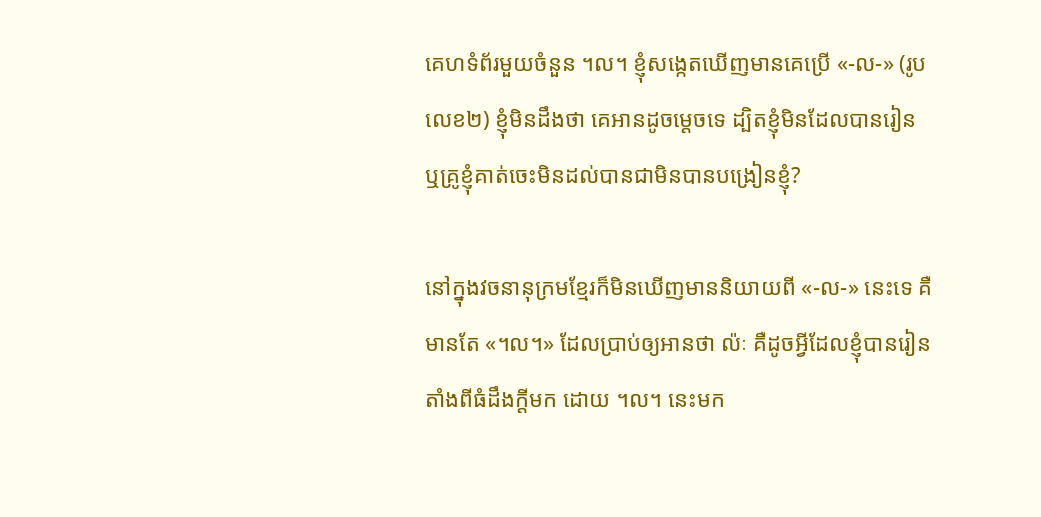គេហទំព័រមួយចំនួន ។ល។ ខ្ញុំសង្កេតឃើញមានគេប្រើ «-ល-» (រូបលេខ២) ខ្ញុំមិនដឹងថា គេអានដូចម្ដេចទេ ដ្បិតខ្ញុំមិនដែលបានរៀន ឬគ្រូខ្ញុំគាត់ចេះមិនដល់បានជាមិនបានបង្រៀនខ្ញុំ?

នៅក្នុងវចនានុក្រមខ្មែរក៏មិនឃើញមាននិយាយពី «-ល-» នេះទេ គឺមានតែ «។ល។» ដែលប្រាប់ឲ្យអានថា ល៉ៈ គឺដូចអ្វីដែលខ្ញុំបានរៀនតាំងពីធំដឹងក្ដីមក ដោយ ។ល។ នេះមក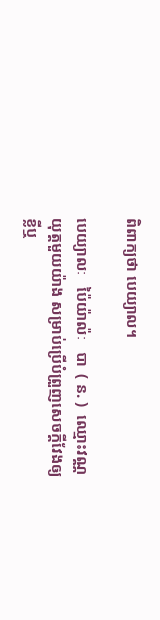ពិពាក្យថា បេយ្យាល។

បេយ្យាលៈ   ប៉ៃយ៉ាល៉ៈ   បា  ( ន. )  ឈ្មោះវណ្ណយុត្តមួយយ៉ាង សម្រាប់ប្រើបំព្រួញសេចក្ដីវែងឲ្យខ្លីឬ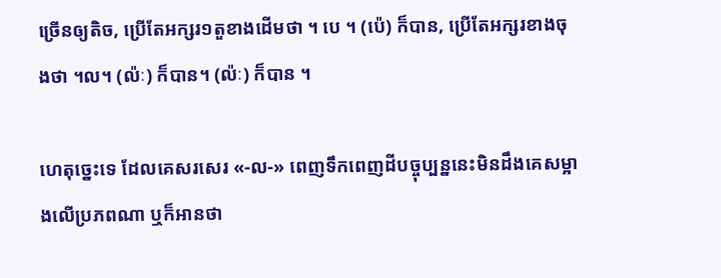ច្រើនឲ្យតិច, ប្រើតែអក្សរ១តួខាងដើមថា ។ បេ ។ (ប៉េ) ក៏បាន, ប្រើតែអក្សរខាងចុងថា ។ល។ (ល៉ៈ) ក៏បាន។ (ល៉ៈ) ក៏បាន ។

ហេតុច្នេះទេ ដែលគេសរសេរ «-ល-» ពេញទឹកពេញដីបច្ចុប្បន្ននេះមិនដឹងគេសម្អាងលើប្រភពណា ឬក៏អានថា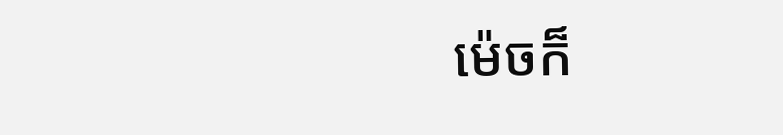ម៉េចក៏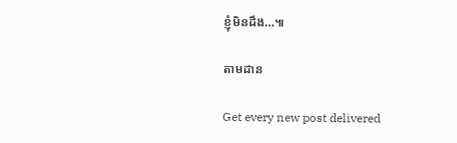ខ្ញុំមិនដឹង…៕

តាមដាន

Get every new post delivered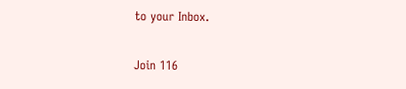to your Inbox.

Join 116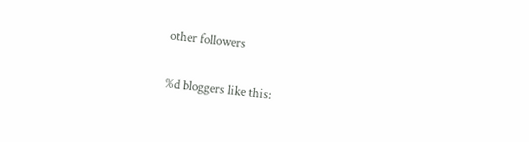other followers

%d bloggers like this: